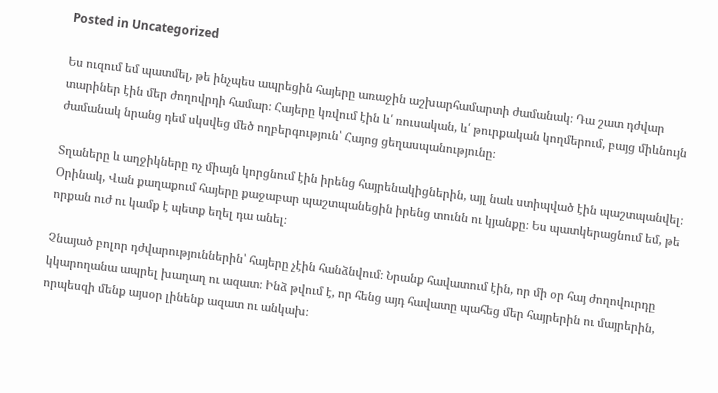Posted in Uncategorized

Ես ուզում եմ պատմել, թե ինչպես ապրեցին հայերը առաջին աշխարհամարտի ժամանակ։ Դա շատ դժվար տարիներ էին մեր ժողովրդի համար։ Հայերը կռվում էին և՛ ռուսական, և՛ թուրքական կողմերում, բայց միևնույն ժամանակ նրանց դեմ սկսվեց մեծ ողբերգություն՝ Հայոց ցեղասպանությունը։

Տղաները և աղջիկները ոչ միայն կորցնում էին իրենց հայրենակիցներին, այլ նաև ստիպված էին պաշտպանվել։ Օրինակ, Վան քաղաքում հայերը քաջաբար պաշտպանեցին իրենց տունն ու կյանքը։ Ես պատկերացնում եմ, թե որքան ուժ ու կամք է պետք եղել դա անել։

Չնայած բոլոր դժվարություններին՝ հայերը չէին հանձնվում։ Նրանք հավատում էին, որ մի օր հայ ժողովուրդը կկարողանա ապրել խաղաղ ու ազատ։ Ինձ թվում է, որ հենց այդ հավատը պահեց մեր հայրերին ու մայրերին, որպեսզի մենք այսօր լինենք ազատ ու անկախ։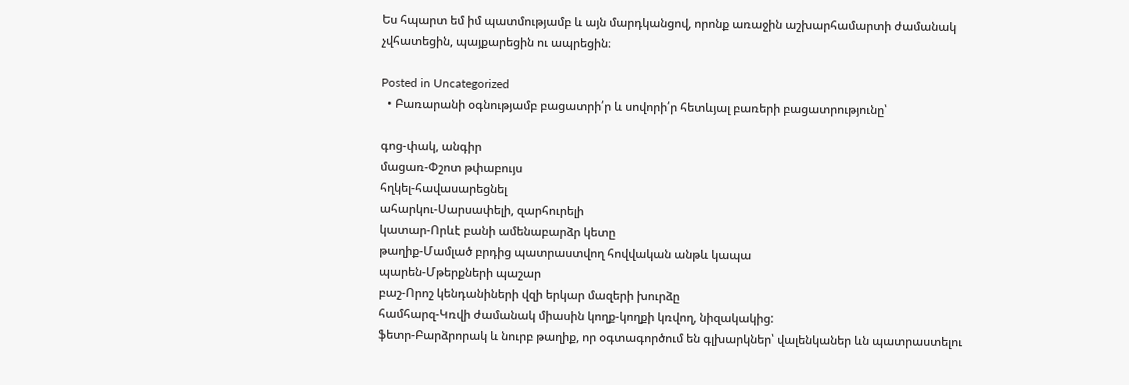Ես հպարտ եմ իմ պատմությամբ և այն մարդկանցով, որոնք առաջին աշխարհամարտի ժամանակ չվհատեցին, պայքարեցին ու ապրեցին։

Posted in Uncategorized
  • Բառարանի օգնությամբ բացատրի՛ր և սովորի՛ր հետևյալ բառերի բացատրությունը՝

գոց-փակ, անգիր
մացառ-Փշոտ թփաբույս
հղկել-հավասարեցնել
ահարկու-Սարսափելի, զարհուրելի
կատար-Որևէ բանի ամենաբարձր կետը
թաղիք-Մամլած բրդից պատրաստվող հովվական անթև կապա
պարեն-Մթերքների պաշար
բաշ-Որոշ կենդանիների վզի երկար մազերի խուրձը
համհարզ-Կռվի ժամանակ միասին կողք-կողքի կռվող, նիզակակից:
ֆետր-Բարձրորակ և նուրբ թաղիք, որ օգտագործում են գլխարկներ՝ վալենկաներ ևն պատրաստելու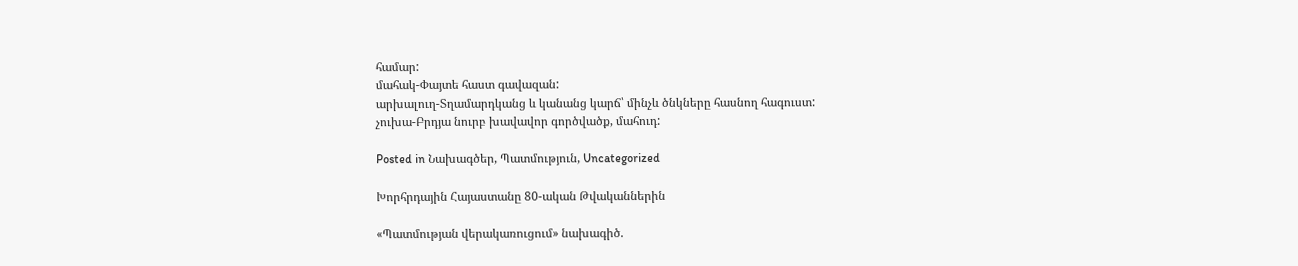համար:
մահակ-Փայտե հաստ գավազան:
արխալուղ-Տղամարդկանց և կանանց կարճ՝ մինչև ծնկները հասնող հագուստ:
չուխա-Բրդյա նուրբ խավավոր գործվածք, մահուդ:

Posted in Նախագծեր, Պատմություն, Uncategorized

Խորհրդային Հայաստանը 80-ական Թվականներին

«Պատմության վերակառուցում» նախագիծ.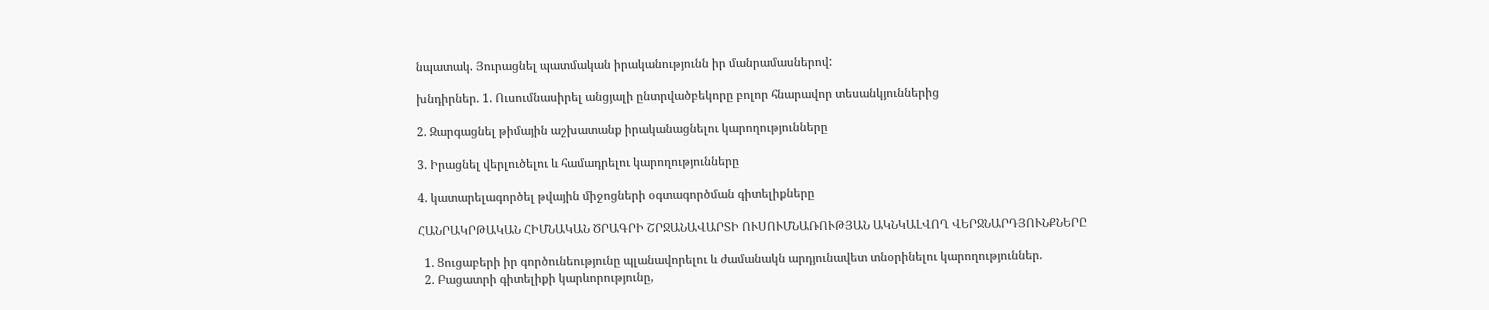նպատակ. Յուրացնել պատմական իրականությունն իր մանրամասներով:

խնդիրներ. 1. Ուսումնասիրել անցյալի ընտրվածբեկորը բոլոր հնարավոր տեսանկյուններից

2. Զարգացնել թիմային աշխատանք իրականացնելու կարողությունները

3. Իրացնել վերլուծելու և համադրելու կարողությունները

4. կատարելագործել թվային միջոցների օգտագործման գիտելիքները

ՀԱՆՐԱԿՐԹԱԿԱՆ ՀԻՄՆԱԿԱՆ ԾՐԱԳՐԻ ՇՐՋԱՆԱՎԱՐՏԻ ՈՒՍՈՒՄՆԱՌՈՒԹՅԱՆ ԱԿՆԿԱԼՎՈՂ ՎԵՐՋՆԱՐԴՅՈՒՆՔՆԵՐԸ

  1. Ցուցաբերի իր գործունեությունը պլանավորելու և ժամանակն արդյունավետ տնօրինելու կարողություններ.
  2. Բացատրի գիտելիքի կարևորությունը,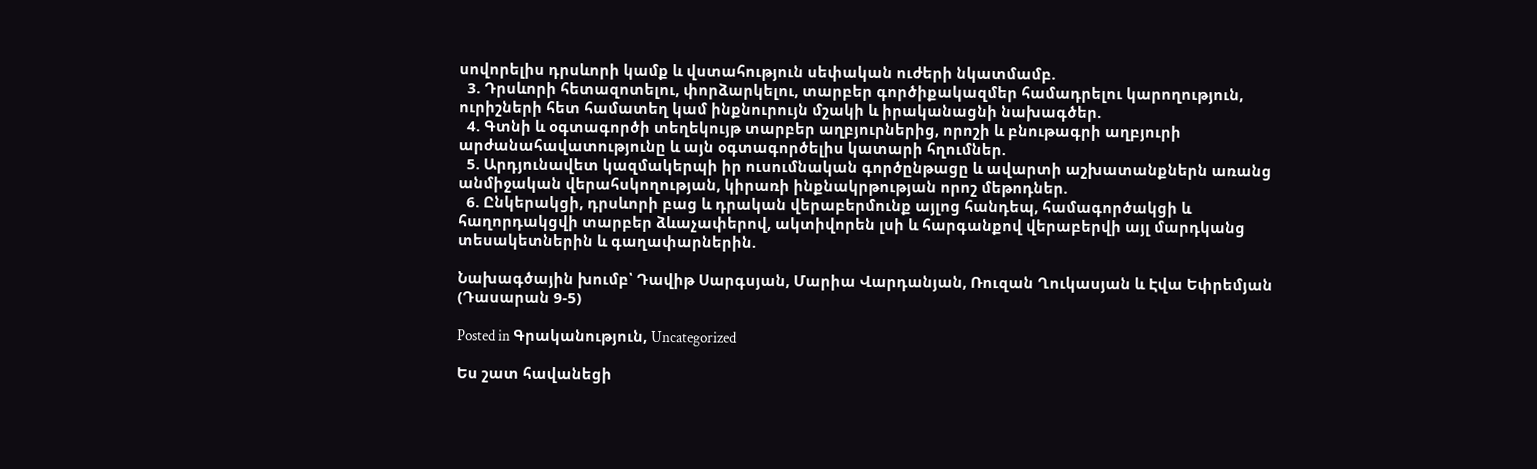սովորելիս դրսևորի կամք և վստահություն սեփական ուժերի նկատմամբ.
  3. Դրսևորի հետազոտելու, փորձարկելու, տարբեր գործիքակազմեր համադրելու կարողություն, ուրիշների հետ համատեղ կամ ինքնուրույն մշակի և իրականացնի նախագծեր.
  4. Գտնի և օգտագործի տեղեկույթ տարբեր աղբյուրներից, որոշի և բնութագրի աղբյուրի արժանահավատությունը և այն օգտագործելիս կատարի հղումներ.
  5. Արդյունավետ կազմակերպի իր ուսումնական գործընթացը և ավարտի աշխատանքներն առանց անմիջական վերահսկողության, կիրառի ինքնակրթության որոշ մեթոդներ.
  6. Ընկերակցի, դրսևորի բաց և դրական վերաբերմունք այլոց հանդեպ, համագործակցի և հաղորդակցվի տարբեր ձևաչափերով, ակտիվորեն լսի և հարգանքով վերաբերվի այլ մարդկանց տեսակետներին և գաղափարներին.

Նախագծային խումբ՝ Դավիթ Սարգսյան, Մարիա Վարդանյան, Ռուզան Ղուկասյան և Էվա Եփրեմյան  (Դասարան 9-5)

Posted in Գրականություն, Uncategorized

Ես շատ հավանեցի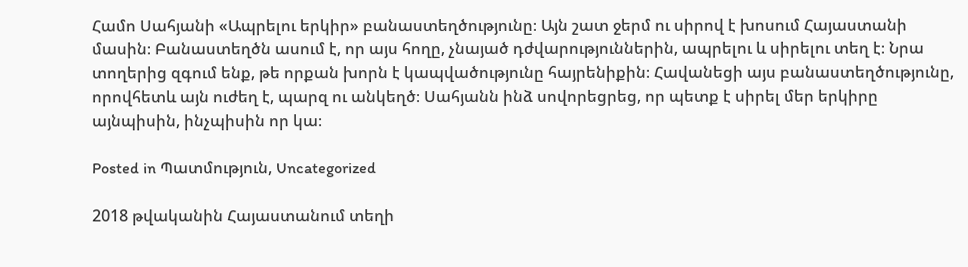Համո Սահյանի «Ապրելու երկիր» բանաստեղծությունը։ Այն շատ ջերմ ու սիրով է խոսում Հայաստանի մասին։ Բանաստեղծն ասում է, որ այս հողը, չնայած դժվարություններին, ապրելու և սիրելու տեղ է։ Նրա տողերից զգում ենք, թե որքան խորն է կապվածությունը հայրենիքին։ Հավանեցի այս բանաստեղծությունը, որովհետև այն ուժեղ է, պարզ ու անկեղծ։ Սահյանն ինձ սովորեցրեց, որ պետք է սիրել մեր երկիրը այնպիսին, ինչպիսին որ կա։

Posted in Պատմություն, Uncategorized

2018 թվականին Հայաստանում տեղի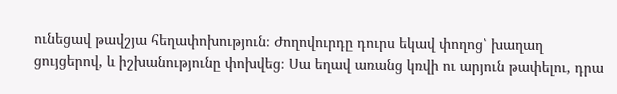ունեցավ թավշյա հեղափոխություն։ Ժողովուրդը դուրս եկավ փողոց՝ խաղաղ ցույցերով, և իշխանությունը փոխվեց։ Սա եղավ առանց կռվի ու արյուն թափելու, դրա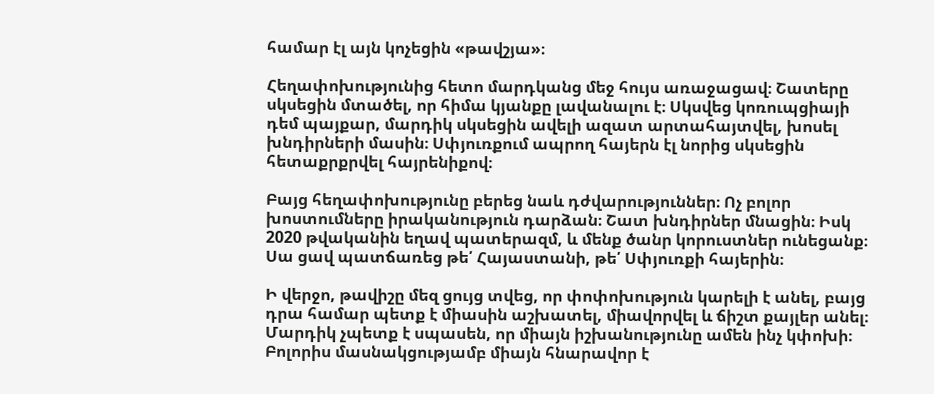համար էլ այն կոչեցին «թավշյա»։

Հեղափոխությունից հետո մարդկանց մեջ հույս առաջացավ։ Շատերը սկսեցին մտածել, որ հիմա կյանքը լավանալու է։ Սկսվեց կոռուպցիայի դեմ պայքար, մարդիկ սկսեցին ավելի ազատ արտահայտվել, խոսել խնդիրների մասին։ Սփյուռքում ապրող հայերն էլ նորից սկսեցին հետաքրքրվել հայրենիքով։

Բայց հեղափոխությունը բերեց նաև դժվարություններ։ Ոչ բոլոր խոստումները իրականություն դարձան։ Շատ խնդիրներ մնացին։ Իսկ 2020 թվականին եղավ պատերազմ, և մենք ծանր կորուստներ ունեցանք։ Սա ցավ պատճառեց թե՛ Հայաստանի, թե՛ Սփյուռքի հայերին։

Ի վերջո, թավիշը մեզ ցույց տվեց, որ փոփոխություն կարելի է անել, բայց դրա համար պետք է միասին աշխատել, միավորվել և ճիշտ քայլեր անել։ Մարդիկ չպետք է սպասեն, որ միայն իշխանությունը ամեն ինչ կփոխի։ Բոլորիս մասնակցությամբ միայն հնարավոր է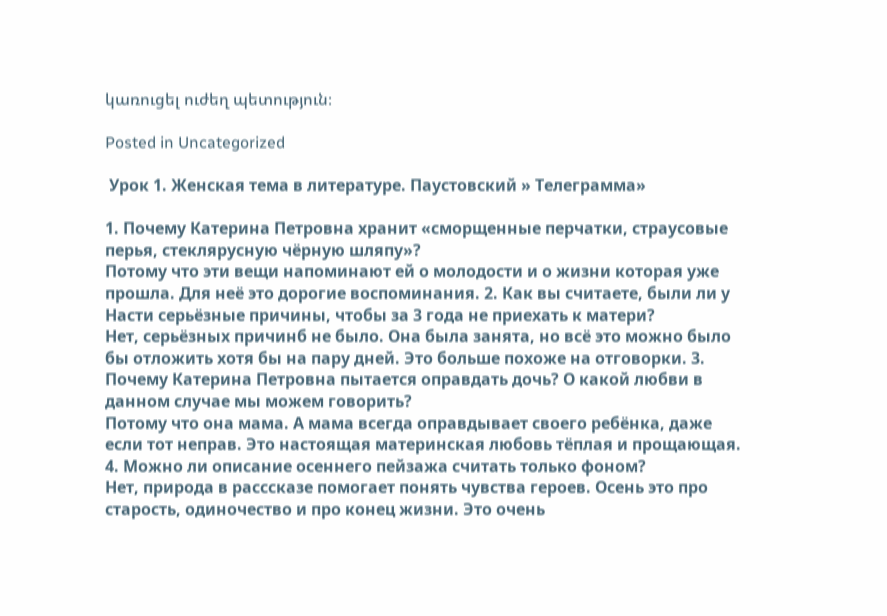կառուցել ուժեղ պետություն։

Posted in Uncategorized

 Урок 1. Женская тема в литературе. Паустовский » Телеграмма»

1. Почему Катерина Петровна хранит «сморщенные перчатки, страусовые перья, стеклярусную чёрную шляпу»?
Потому что эти вещи напоминают ей о молодости и о жизни которая уже прошла. Для неё это дорогие воспоминания. 2. Как вы считаете, были ли у Насти серьёзные причины, чтобы за 3 года не приехать к матери?
Нет, серьёзных причинб не было. Она была занята, но всё это можно было бы отложить хотя бы на пару дней. Это больше похоже на отговорки. 3. Почему Катерина Петровна пытается оправдать дочь? О какой любви в данном случае мы можем говорить?
Потому что она мама. А мама всегда оправдывает своего ребёнка, даже если тот неправ. Это настоящая материнская любовь тёплая и прощающая. 4. Можно ли описание осеннего пейзажа считать только фоном?
Нет, природа в расссказе помогает понять чувства героев. Осень это про старость, одиночество и про конец жизни. Это очень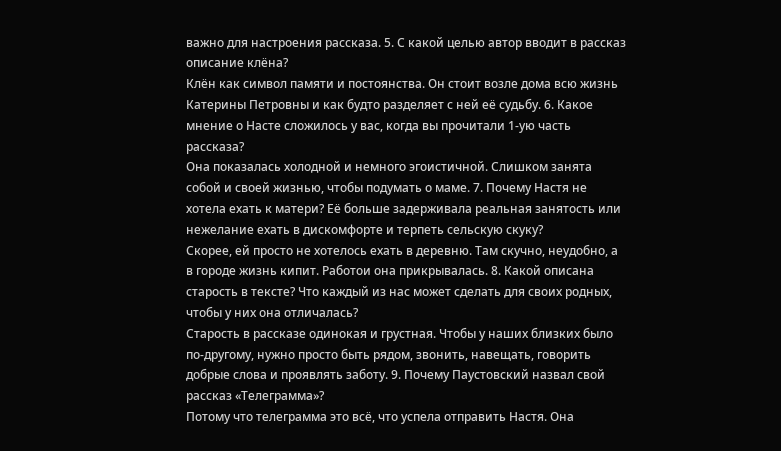важно для настроения рассказа. 5. С какой целью автор вводит в рассказ описание клёна?
Клён как символ памяти и постоянства. Он стоит возле дома всю жизнь Катерины Петровны и как будто разделяет с ней её судьбу. 6. Какое мнение о Насте сложилось у вас, когда вы прочитали 1-ую часть рассказа?
Она показалась холодной и немного эгоистичной. Слишком занята собой и своей жизнью, чтобы подумать о маме. 7. Почему Настя не хотела ехать к матери? Её больше задерживала реальная занятость или нежелание ехать в дискомфорте и терпеть сельскую скуку?
Скорее, ей просто не хотелось ехать в деревню. Там скучно, неудобно, а в городе жизнь кипит. Работои она прикрывалась. 8. Какой описана старость в тексте? Что каждый из нас может сделать для своих родных, чтобы у них она отличалась?
Старость в рассказе одинокая и грустная. Чтобы у наших близких было по-другому, нужно просто быть рядом, звонить, навещать, говорить добрые слова и проявлять заботу. 9. Почему Паустовский назвал свой рассказ «Телеграмма»?
Потому что телеграмма это всё, что успела отправить Настя. Она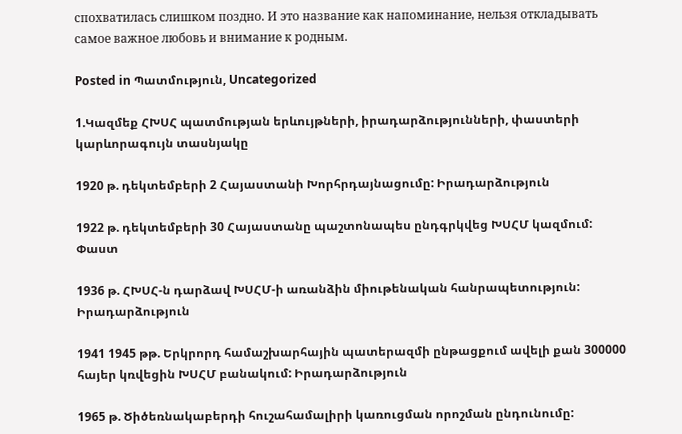спохватилась слишком поздно. И это название как напоминание, нельзя откладывать самое важное любовь и внимание к родным.

Posted in Պատմություն, Uncategorized

1.Կազմեք ՀԽՍՀ պատմության երևույթների, իրադարձությունների, փաստերի կարևորագույն տասնյակը

1920 թ. դեկտեմբերի 2 Հայաստանի Խորհրդայնացումը: Իրադարձություն

1922 թ. դեկտեմբերի 30 Հայաստանը պաշտոնապես ընդգրկվեց ԽՍՀՄ կազմում: Փաստ

1936 թ. ՀԽՍՀ-ն դարձավ ԽՍՀՄ-ի առանձին միութենական հանրապետություն: Իրադարձություն

1941 1945 թթ. Երկրորդ համաշխարհային պատերազմի ընթացքում ավելի քան 300000 հայեր կռվեցին ԽՍՀՄ բանակում: Իրադարձություն

1965 թ. Ծիծեռնակաբերդի հուշահամալիրի կառուցման որոշման ընդունումը: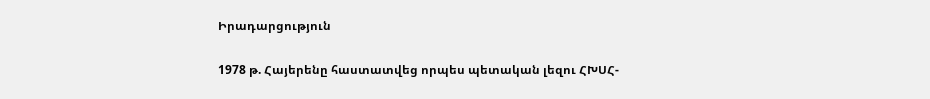Իրադարցություն

1978 թ. Հայերենը հաստատվեց որպես պետական լեզու ՀԽՍՀ-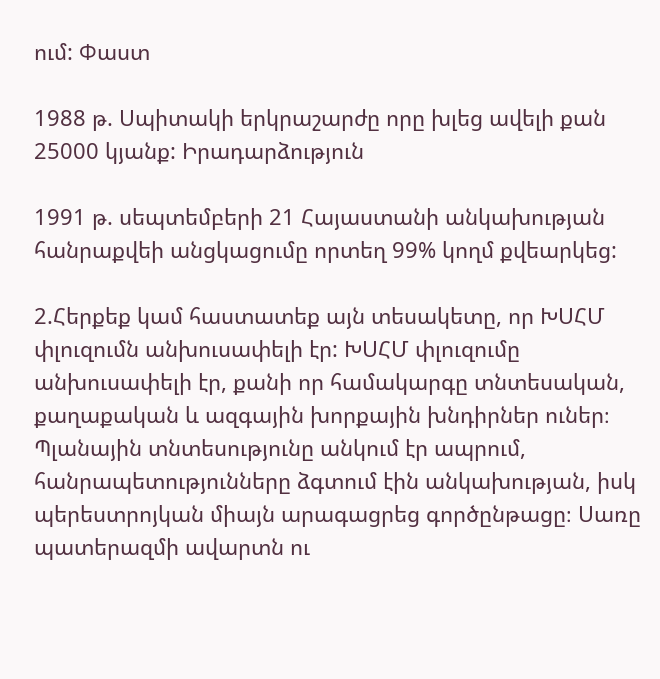ում: Փաստ

1988 թ. Սպիտակի երկրաշարժը որը խլեց ավելի քան 25000 կյանք: Իրադարձություն

1991 թ. սեպտեմբերի 21 Հայաստանի անկախության հանրաքվեի անցկացումը որտեղ 99% կողմ քվեարկեց:

2.Հերքեք կամ հաստատեք այն տեսակետը, որ ԽՍՀՄ փլուզումն անխուսափելի էր: ԽՍՀՄ փլուզումը անխուսափելի էր, քանի որ համակարգը տնտեսական, քաղաքական և ազգային խորքային խնդիրներ ուներ։ Պլանային տնտեսությունը անկում էր ապրում, հանրապետությունները ձգտում էին անկախության, իսկ պերեստրոյկան միայն արագացրեց գործընթացը։ Սառը պատերազմի ավարտն ու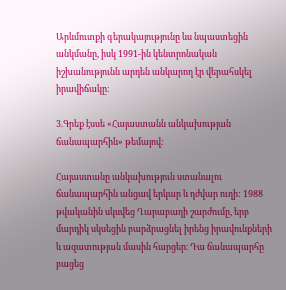Արևմուտքի գերակայությունը ևս նպաստեցին անկմանը, իսկ 1991-ին կենտրոնական իշխանությունն արդեն անկարող էր վերահսկել իրավիճակը։

3.Գրեք էսսե «Հայաստանն անկախության ճանապարհին» թեմայով:

Հայաստանը անկախություն ստանալու ճանապարհին անցավ երկար և դժվար ուղի: 1988 թվականին սկսվեց Ղարաբաղի շարժումը, երբ մարդիկ սկսեցին բարձրացնել իրենց իրավունքների և ազատության մասին հարցեր։ Դա ճանապարհը բացեց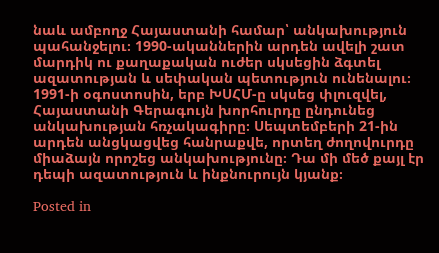նաև ամբողջ Հայաստանի համար՝ անկախություն պահանջելու։ 1990-ականներին արդեն ավելի շատ մարդիկ ու քաղաքական ուժեր սկսեցին ձգտել ազատության և սեփական պետություն ունենալու։ 1991-ի օգոստոսին, երբ ԽՍՀՄ-ը սկսեց փլուզվել, Հայաստանի Գերագույն խորհուրդը ընդունեց անկախության հռչակագիրը։ Սեպտեմբերի 21-ին արդեն անցկացվեց հանրաքվե, որտեղ ժողովուրդը միաձայն որոշեց անկախությունը։ Դա մի մեծ քայլ էր դեպի ազատություն և ինքնուրույն կյանք։

Posted in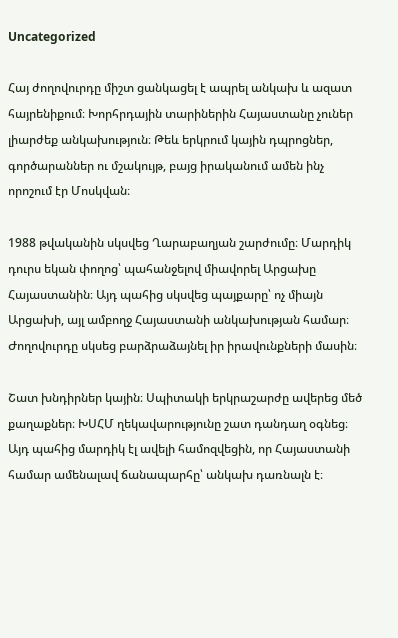Uncategorized

Հայ ժողովուրդը միշտ ցանկացել է ապրել անկախ և ազատ հայրենիքում։ Խորհրդային տարիներին Հայաստանը չուներ լիարժեք անկախություն։ Թեև երկրում կային դպրոցներ, գործարաններ ու մշակույթ, բայց իրականում ամեն ինչ որոշում էր Մոսկվան։

1988 թվականին սկսվեց Ղարաբաղյան շարժումը։ Մարդիկ դուրս եկան փողոց՝ պահանջելով միավորել Արցախը Հայաստանին։ Այդ պահից սկսվեց պայքարը՝ ոչ միայն Արցախի, այլ ամբողջ Հայաստանի անկախության համար։ Ժողովուրդը սկսեց բարձրաձայնել իր իրավունքների մասին։

Շատ խնդիրներ կային։ Սպիտակի երկրաշարժը ավերեց մեծ քաղաքներ։ ԽՍՀՄ ղեկավարությունը շատ դանդաղ օգնեց։ Այդ պահից մարդիկ էլ ավելի համոզվեցին, որ Հայաստանի համար ամենալավ ճանապարհը՝ անկախ դառնալն է։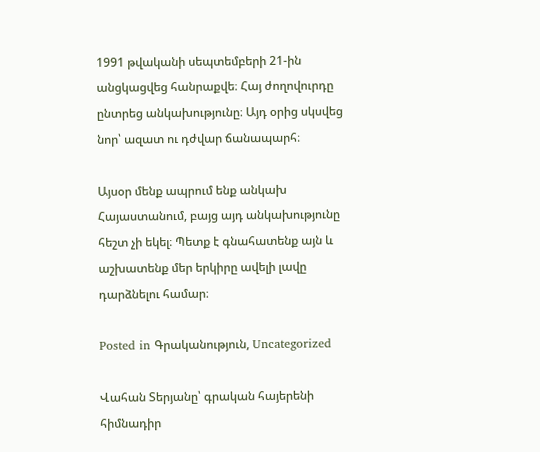1991 թվականի սեպտեմբերի 21-ին անցկացվեց հանրաքվե։ Հայ ժողովուրդը ընտրեց անկախությունը։ Այդ օրից սկսվեց նոր՝ ազատ ու դժվար ճանապարհ։

Այսօր մենք ապրում ենք անկախ Հայաստանում, բայց այդ անկախությունը հեշտ չի եկել։ Պետք է գնահատենք այն և աշխատենք մեր երկիրը ավելի լավը դարձնելու համար։

Posted in Գրականություն, Uncategorized

Վահան Տերյանը՝ գրական հայերենի հիմնադիր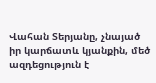Վահան Տերյանը, չնայած իր կարճատև կյանքին, մեծ ազդեցություն է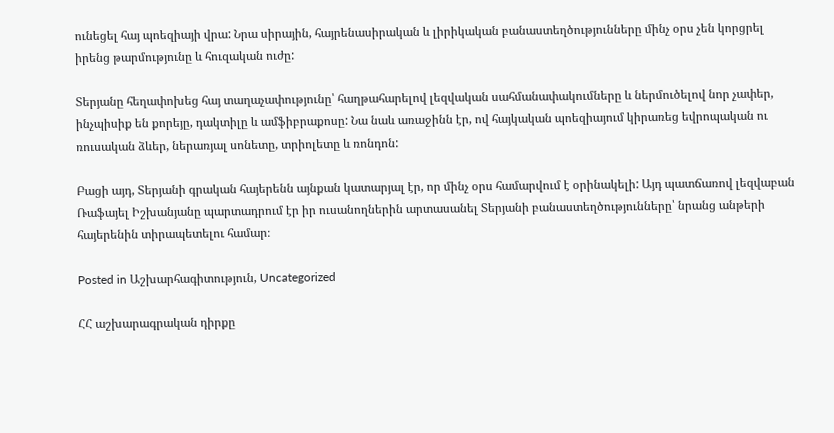ունեցել հայ պոեզիայի վրա: Նրա սիրային, հայրենասիրական և լիրիկական բանաստեղծությունները մինչ օրս չեն կորցրել իրենց թարմությունը և հուզական ուժը:

Տերյանը հեղափոխեց հայ տաղաչափությունը՝ հաղթահարելով լեզվական սահմանափակումները և ներմուծելով նոր չափեր, ինչպիսիք են քորեյը, դակտիլը և ամֆիբրաքոսը: Նա նաև առաջինն էր, ով հայկական պոեզիայում կիրառեց եվրոպական ու ռուսական ձևեր, ներառյալ սոնետը, տրիոլետը և ռոնդոն:

Բացի այդ, Տերյանի գրական հայերենն այնքան կատարյալ էր, որ մինչ օրս համարվում է օրինակելի: Այդ պատճառով լեզվաբան Ռաֆայել Իշխանյանը պարտադրում էր իր ուսանողներին արտասանել Տերյանի բանաստեղծությունները՝ նրանց անթերի հայերենին տիրապետելու համար։

Posted in Աշխարհագիտություն, Uncategorized

ՀՀ աշխարագրական դիրքը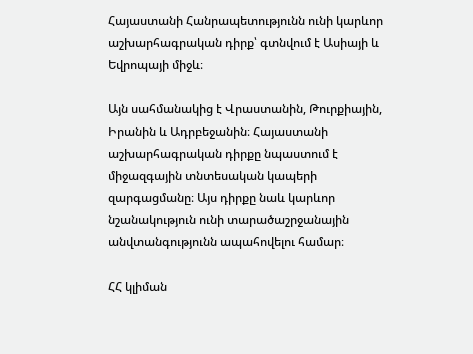Հայաստանի Հանրապետությունն ունի կարևոր աշխարհագրական դիրք՝ գտնվում է Ասիայի և Եվրոպայի միջև։

Այն սահմանակից է Վրաստանին, Թուրքիային, Իրանին և Ադրբեջանին։ Հայաստանի աշխարհագրական դիրքը նպաստում է միջազգային տնտեսական կապերի զարգացմանը։ Այս դիրքը նաև կարևոր նշանակություն ունի տարածաշրջանային անվտանգությունն ապահովելու համար։

ՀՀ կլիման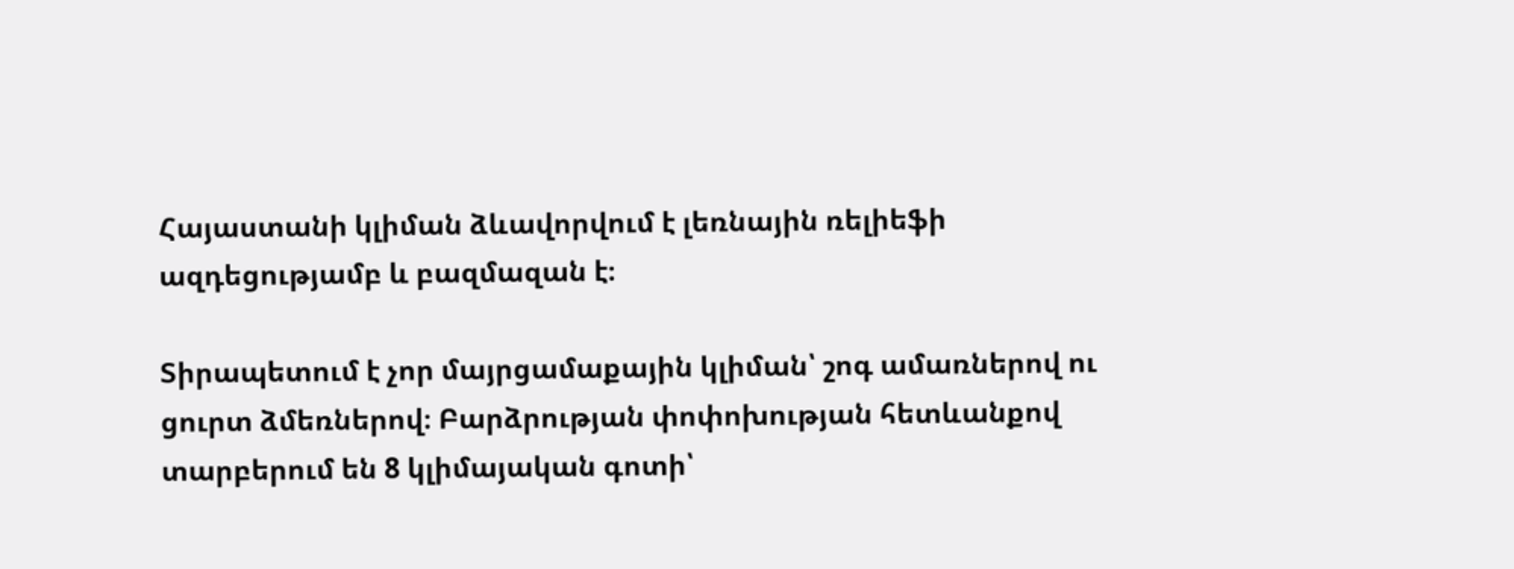Հայաստանի կլիման ձևավորվում է լեռնային ռելիեֆի ազդեցությամբ և բազմազան է։

Տիրապետում է չոր մայրցամաքային կլիման՝ շոգ ամառներով ու ցուրտ ձմեռներով։ Բարձրության փոփոխության հետևանքով տարբերում են 8 կլիմայական գոտի՝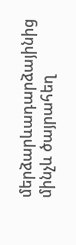մերձարևադարձայինից մինչև ծայրահեղ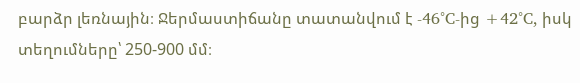բարձր լեռնային։ Ջերմաստիճանը տատանվում է -46°C-ից +42°C, իսկ տեղումները՝ 250-900 մմ։